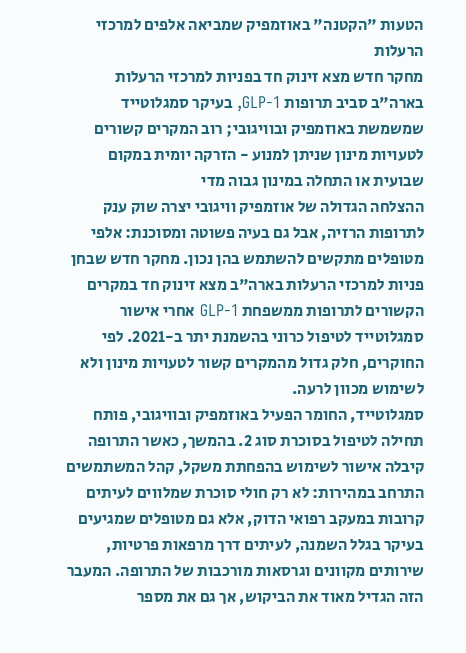הטעות "הקטנה" באוזמפיק שמביאה אלפים למרכזי הרעלות
מחקר חדש מצא זינוק חד בפניות למרכזי הרעלות בארה"ב סביב תרופות GLP-1, בעיקר סמגלוטייד שמשמשת באוזמפיק ובוויגובי; רוב המקרים קשורים לטעויות מינון שניתן למנוע - הזרקה יומית במקום שבועית או התחלה במינון גבוה מדי
ההצלחה הגדולה של אוזמפיק וויגובי יצרה שוק ענק לתרופות הרזיה, אבל גם בעיה פשוטה ומסוכנת: אלפי מטופלים מתקשים להשתמש בהן נכון. מחקר חדש שבחן פניות למרכזי הרעלות בארה"ב מצא זינוק חד במקרים הקשורים לתרופות ממשפחת GLP-1 אחרי אישור סמגלוטייד לטיפול כרוני בהשמנת יתר ב-2021. לפי החוקרים, חלק גדול מהמקרים קשור לטעויות מינון ולא לשימוש מכוון לרעה.
סמגלוטייד, החומר הפעיל באוזמפיק ובוויגובי, פותח תחילה לטיפול בסוכרת סוג 2. בהמשך, כאשר התרופה קיבלה אישור לשימוש בהפחתת משקל, קהל המשתמשים התרחב במהירות: לא רק חולי סוכרת שמלווים לעיתים קרובות במעקב רפואי הדוק, אלא גם מטופלים שמגיעים בעיקר בגלל השמנה, לעיתים דרך מרפאות פרטיות, שירותים מקוונים וגרסאות מורכבות של התרופה. המעבר הזה הגדיל מאוד את הביקוש, אך גם את מספר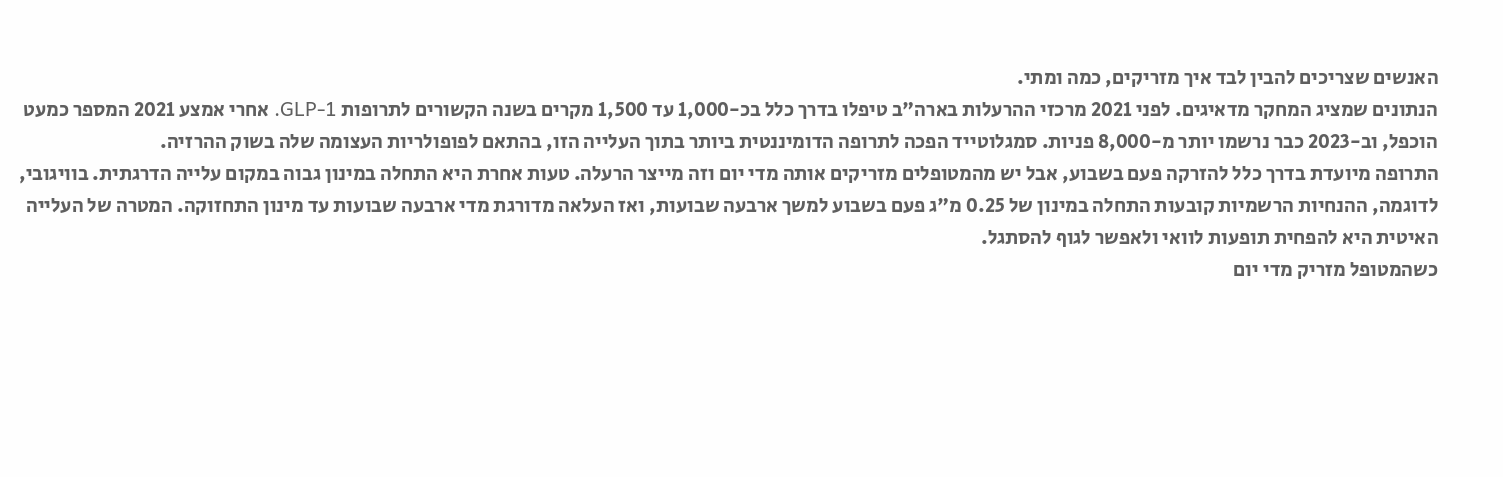האנשים שצריכים להבין לבד איך מזריקים, כמה ומתי.
הנתונים שמציג המחקר מדאיגים. לפני 2021 מרכזי ההרעלות בארה"ב טיפלו בדרך כלל בכ-1,000 עד 1,500 מקרים בשנה הקשורים לתרופות GLP-1. אחרי אמצע 2021 המספר כמעט הוכפל, וב-2023 כבר נרשמו יותר מ-8,000 פניות. סמגלוטייד הפכה לתרופה הדומיננטית ביותר בתוך העלייה הזו, בהתאם לפופולריות העצומה שלה בשוק ההרזיה.
התרופה מיועדת בדרך כלל להזרקה פעם בשבוע, אבל יש מהמטופלים מזריקים אותה מדי יום וזה מייצר הרעלה. טעות אחרת היא התחלה במינון גבוה במקום עלייה הדרגתית. בוויגובי, לדוגמה, ההנחיות הרשמיות קובעות התחלה במינון של 0.25 מ"ג פעם בשבוע למשך ארבעה שבועות, ואז העלאה מדורגת מדי ארבעה שבועות עד מינון התחזוקה. המטרה של העלייה האיטית היא להפחית תופעות לוואי ולאפשר לגוף להסתגל.
כשהמטופל מזריק מדי יום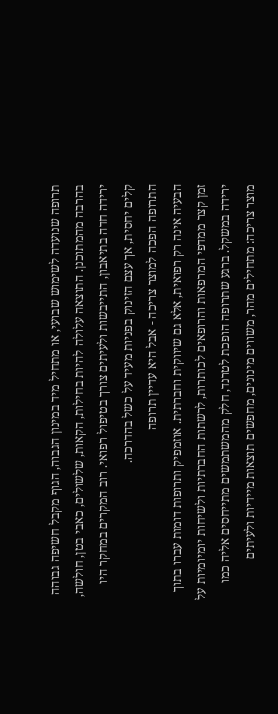תרופה שנועדה לשימוש שבועי, או מתחיל מיד במינון הגבוה, הגוף מקבל חשיפה גבוהה בהרבה מהמתוכנן. התוצאה עלולה להיות בחילות, הקאות, שלשולים, כאבי בטן, חולשה, ירידה חדה בתיאבון, התייבשות ולעיתים צורך בטיפול רפואי. רוב המקרים במחקר היו קלים יחסית, אך עצם הזינוק בפניות מעיד על כשל בהדרכה.
התרופה הפכה למוצר צריכה - אבל היא עדיין תרופה
הבעיה אינה רק רפואית, אלא גם שיווקית וחברתית. אוזמפיק ותרופות דומות עברו בתוך זמן קצר ממדפי המרפאות והרופאים לכותרות, לרשתות החברתיות ולשיחות יומיומיות על ירידה במשקל. ברגע שתרופה הופכת לטרנד, חלק מהמשתמשים מתייחסים אליה כמו מוצר צריכה: מתחילים מהר, משווים מינונים, מחפשים תוצאות מיידיות ולעיתים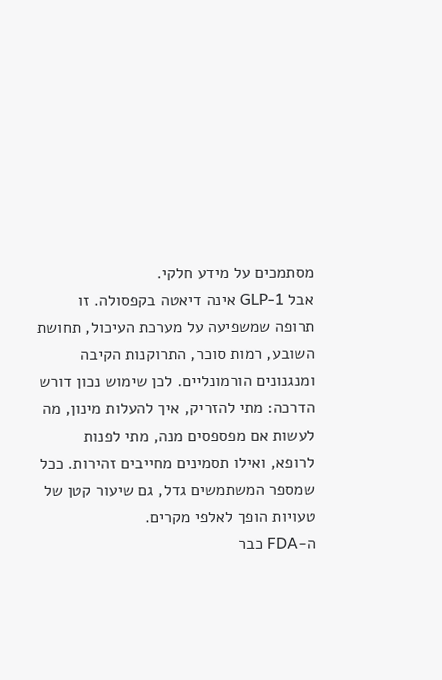מסתמכים על מידע חלקי.
אבל GLP-1 אינה דיאטה בקפסולה. זו תרופה שמשפיעה על מערכת העיכול, תחושת השובע, רמות סוכר, התרוקנות הקיבה ומנגנונים הורמונליים. לכן שימוש נכון דורש הדרכה: מתי להזריק, איך להעלות מינון, מה לעשות אם מפספסים מנה, מתי לפנות לרופא, ואילו תסמינים מחייבים זהירות. ככל שמספר המשתמשים גדל, גם שיעור קטן של טעויות הופך לאלפי מקרים.
ה-FDA כבר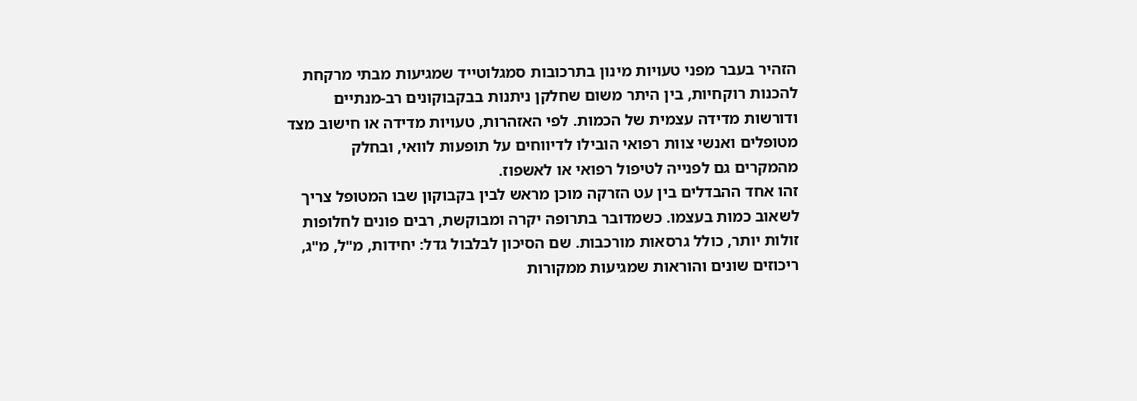הזהיר בעבר מפני טעויות מינון בתרכובות סמגלוטייד שמגיעות מבתי מרקחת להכנות רוקחיות, בין היתר משום שחלקן ניתנות בבקבוקונים רב-מנתיים ודורשות מדידה עצמית של הכמות. לפי האזהרות, טעויות מדידה או חישוב מצד מטופלים ואנשי צוות רפואי הובילו לדיווחים על תופעות לוואי, ובחלק מהמקרים גם לפנייה לטיפול רפואי או לאשפוז.
זהו אחד ההבדלים בין עט הזרקה מוכן מראש לבין בקבוקון שבו המטופל צריך לשאוב כמות בעצמו. כשמדובר בתרופה יקרה ומבוקשת, רבים פונים לחלופות זולות יותר, כולל גרסאות מורכבות. שם הסיכון לבלבול גדל: יחידות, מ"ל, מ"ג, ריכוזים שונים והוראות שמגיעות ממקורות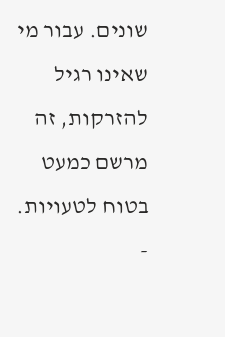שונים. עבור מי שאינו רגיל להזרקות, זה מרשם כמעט בטוח לטעויות.
-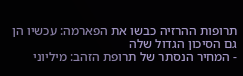תרופות ההרזיה כבשו את הפארמה: עכשיו הן גם הסיכון הגדול שלה
- המחיר הנסתר של תרופת הזהב: מיליוני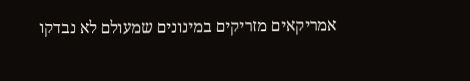אמריקאים מזריקים במינונים שמעולם לא נבדקו